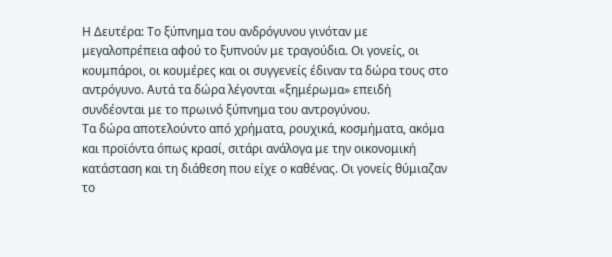Η Δευτέρα: Το ξύπνημα του ανδρόγυνου γινόταν με μεγαλοπρέπεια αφού το ξυπνούν με τραγούδια. Οι γονείς, οι κουμπάροι, οι κουμέρες και οι συγγενείς έδιναν τα δώρα τους στο αντρόγυνο. Αυτά τα δώρα λέγονται «ξημέρωμα» επειδή συνδέονται με το πρωινό ξύπνημα του αντρογύνου.
Τα δώρα αποτελούντο από χρήματα, ρουχικά, κοσμήματα, ακόμα και προϊόντα όπως κρασί, σιτάρι ανάλογα με την οικονομική κατάσταση και τη διάθεση που είχε ο καθένας. Οι γονείς θύμιαζαν το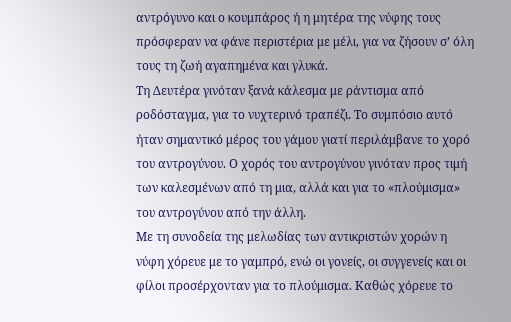αντρόγυνο και ο κουμπάρος ή η μητέρα της νύφης τους πρόσφεραν να φάνε περιστέρια με μέλι, για να ζήσουν σ’ όλη τους τη ζωή αγαπημένα και γλυκά.
Τη Δευτέρα γινόταν ξανά κάλεσμα με ράντισμα από ροδόσταγμα, για το νυχτερινό τραπέζι. Το συμπόσιο αυτό ήταν σημαντικό μέρος του γάμου γιατί περιλάμβανε το χορό του αντρογύνου. Ο χορός του αντρογύνου γινόταν προς τιμή των καλεσμένων από τη μια, αλλά και για το «πλούμισμα» του αντρογύνου από την άλλη.
Με τη συνοδεία της μελωδίας των αντικριστών χορών η νύφη χόρευε με το γαμπρό, ενώ οι γονείς, οι συγγενείς και οι φίλοι προσέρχονταν για το πλούμισμα. Καθώς χόρευε το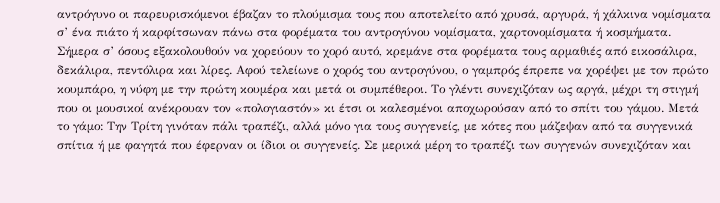αντρόγυνο οι παρευρισκόμενοι έβαζαν το πλούμισμα τους που αποτελείτο από χρυσά, αργυρά, ή χάλκινα νομίσματα σ’ ένα πιάτο ή καρφίτσωναν πάνω στα φορέματα του αντρογύνου νομίσματα, χαρτονομίσματα ή κοσμήματα.
Σήμερα σ’ όσους εξακολουθούν να χορεύουν το χορό αυτό, κρεμάνε στα φορέματα τους αρμαθιές από εικοσάλιρα, δεκάλιρα, πεντόλιρα και λίρες. Αφού τελείωνε ο χορός του αντρογύνου, ο γαμπρός έπρεπε να χορέψει με τον πρώτο κουμπάρο, η νύφη με την πρώτη κουμέρα και μετά οι συμπέθεροι. Το γλέντι συνεχιζόταν ως αργά, μέχρι τη στιγμή που οι μουσικοί ανέκρουαν τον «πολογιαστόν» κι έτσι οι καλεσμένοι αποχωρούσαν από το σπίτι του γάμου. Μετά το γάμο: Την Τρίτη γινόταν πάλι τραπέζι, αλλά μόνο για τους συγγενείς, με κότες που μάζεψαν από τα συγγενικά σπίτια ή με φαγητά που έφερναν οι ίδιοι οι συγγενείς. Σε μερικά μέρη το τραπέζι των συγγενών συνεχιζόταν και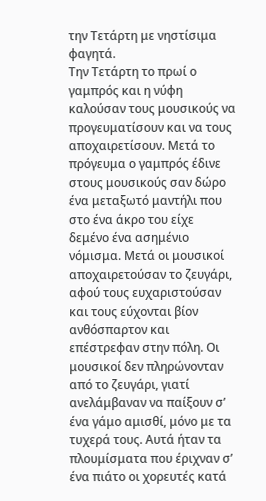την Τετάρτη με νηστίσιμα φαγητά.
Την Τετάρτη το πρωί ο γαμπρός και η νύφη καλούσαν τους μουσικούς να προγευματίσουν και να τους αποχαιρετίσουν. Μετά το πρόγευμα ο γαμπρός έδινε στους μουσικούς σαν δώρο ένα μεταξωτό μαντήλι που στο ένα άκρο του είχε δεμένο ένα ασημένιο νόμισμα. Μετά οι μουσικοί αποχαιρετούσαν το ζευγάρι, αφού τους ευχαριστούσαν και τους εύχονται βίον ανθόσπαρτον και επέστρεφαν στην πόλη. Οι μουσικοί δεν πληρώνονταν από το ζευγάρι, γιατί ανελάμβαναν να παίξουν σ’ ένα γάμο αμισθί, μόνο με τα τυχερά τους. Αυτά ήταν τα πλουμίσματα που έριχναν σ’ ένα πιάτο οι χορευτές κατά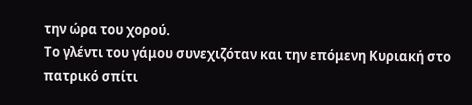την ώρα του χορού.
Το γλέντι του γάμου συνεχιζόταν και την επόμενη Κυριακή στο πατρικό σπίτι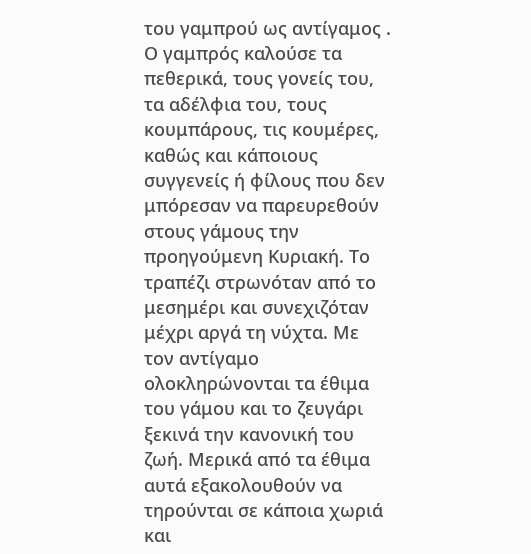του γαμπρού ως αντίγαμος . Ο γαμπρός καλούσε τα πεθερικά, τους γονείς του, τα αδέλφια του, τους κουμπάρους, τις κουμέρες, καθώς και κάποιους συγγενείς ή φίλους που δεν μπόρεσαν να παρευρεθούν στους γάμους την προηγούμενη Κυριακή. Το τραπέζι στρωνόταν από το μεσημέρι και συνεχιζόταν μέχρι αργά τη νύχτα. Με τον αντίγαμο ολοκληρώνονται τα έθιμα του γάμου και το ζευγάρι ξεκινά την κανονική του ζωή. Μερικά από τα έθιμα αυτά εξακολουθούν να τηρούνται σε κάποια χωριά και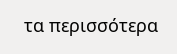τα περισσότερα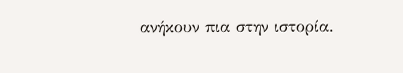ανήκουν πια στην ιστορία.